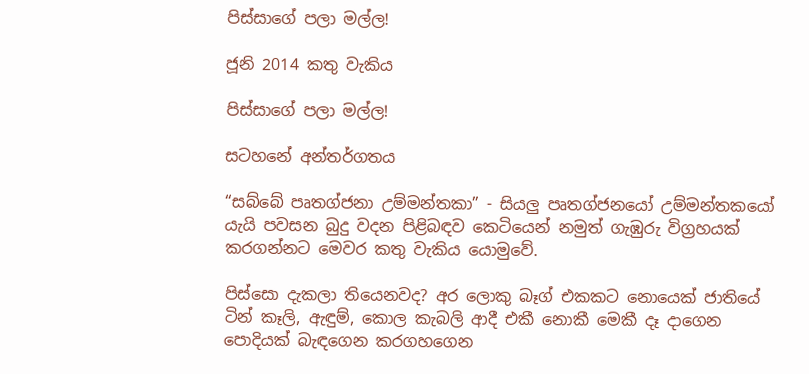පිස්සාගේ පලා මල්ල!

ජූනි 2014 කතු වැකිය

පිස්සාගේ පලා මල්ල!

සටහනේ අන්තර්ගතය

“සබ්බේ පෘතග්ජනා උම්මන්තකා” - සියලු පෘතග්ජනයෝ උම්මන්තකයෝ යැයි පවසන බුදු වදන පිළිබඳව කෙටියෙන් නමුත් ගැඹුරු විග්‍රහයක් කරගන්නට මෙවර කතු වැකිය යොමුවේ.

පිස්සො දැකලා තියෙනවද? අර ලොකු බෑග් එකකට නොයෙක් ජාතියේ ටින් කෑලි, ඇඳුම්, කොල කැබලි ආදී එකී නොකී මෙකී දෑ දාගෙන පොදියක් බැඳගෙන කරගහගෙන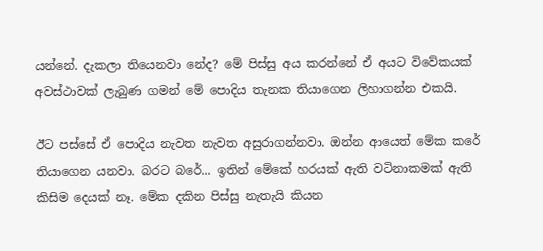යන්නේ. දැකලා තියෙනවා නේද? මේ පිස්සු අය කරන්නේ ඒ අයට විවේකයක් අවස්ථාවක් ලැබුණ ගමන් මේ පොදිය තැනක තියාගෙන ලිහාගන්න එකයි.

ඊට පස්සේ ඒ පොදිය නැවත නැවත අසුරාගන්නවා. ඔන්න ආයෙත් මේක කරේ තියාගෙන යනවා. බරට බරේ... ඉතින් මේකේ හරයක් ඇති වටිනාකමක් ඇති කිසිම දෙයක් නෑ. මේක දකින පිස්සු නැතැයි කියන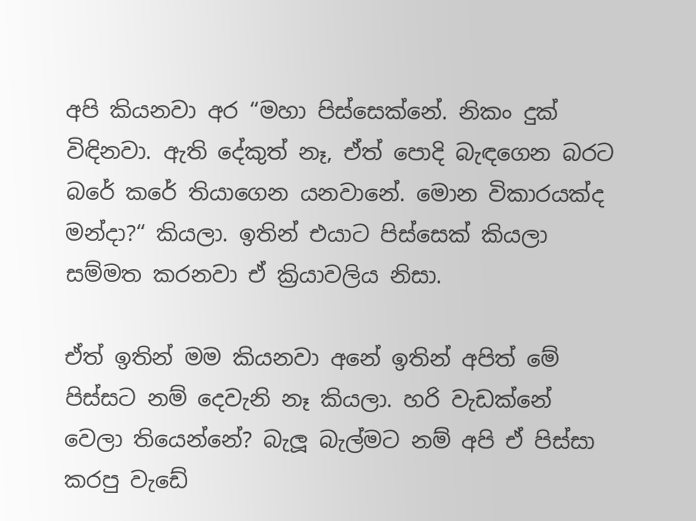අපි කියනවා අර “මහා පිස්සෙක්නේ. නිකං දුක් විඳිනවා. ඇති දේකුත් නෑ, ඒත් පොදි බැඳගෙන බරට බරේ කරේ තියාගෙන යනවානේ. මොන විකාරයක්ද මන්දා?“ කියලා. ඉතින් එයාට පිස්සෙක් කියලා සම්මත කරනවා ඒ ක්‍රියාවලිය නිසා.

ඒත් ඉතින් මම කියනවා අනේ ඉතින් අපිත් මේ පිස්සට නම් දෙවැනි නෑ කියලා. හරි වැඩක්නේ වෙලා තියෙන්නේ? බැලූ බැල්මට නම් අපි ඒ පිස්සා කරපු වැඩේ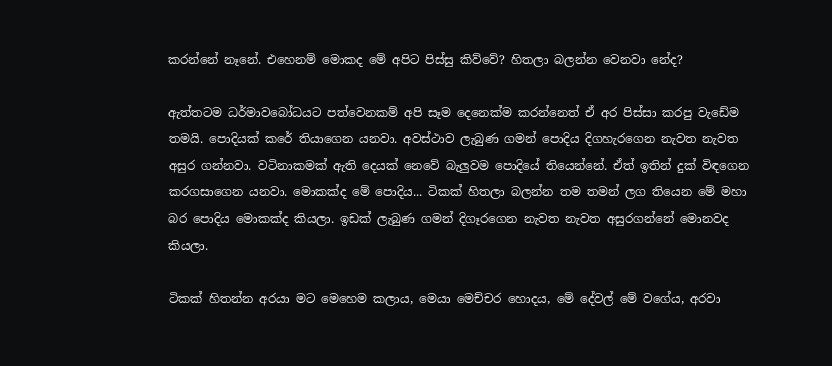කරන්නේ නෑනේ. එහෙනම් මොකද මේ අපිට පිස්සු කිව්වේ? හිතලා බලන්න වෙනවා නේද?

ඇත්තටම ධර්මාවබෝධයට පත්වෙනකම් අපි සෑම දෙනෙක්ම කරන්නෙත් ඒ අර පිස්සා කරපු වැඩේම තමයි. පොදියක් කරේ තියාගෙන යනවා. අවස්ථාව ලැබුණ ගමන් පොදිය දිගහැරගෙන නැවත නැවත අසුර ගන්නවා. වටිනාකමක් ඇති දෙයක් නෙවේ බැලුවම පොදියේ තියෙන්නේ. ඒත් ඉතින් දුක් විඳගෙන කරගසාගෙන යනවා. මොකක්ද මේ පොදිය... ටිකක් හිතලා බලන්න තම තමන් ලග තියෙන මේ මහා බර පොදිය මොකක්ද කියලා. ඉඩක් ලැබුණ ගමන් දිගෑරගෙන නැවත නැවත අසුරගන්නේ මොනවද කියලා.

ටිකක් හිතන්න අරයා මට මෙහෙම කලාය, මෙයා මෙච්චර හොදය, මේ දේවල් මේ වගේය, අරවා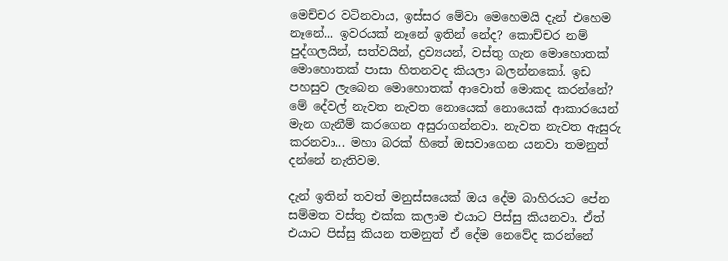මෙච්චර වටිනවාය, ඉස්සර මේවා මෙහෙමයි දැන් එහෙම නෑනේ... ඉවරයක් නෑනේ ඉතින් නේද? කොච්චර නම් පුද්ගලයින්, සත්වයින්, ද්‍රව්‍යයන්, වස්තු ගැන මොහොතක් මොහොතක් පාසා හිතනවද කියලා බලන්නකෝ. ඉඩ පහසුව ලැබෙන මොහොතක් ආවොත් මොකද කරන්නේ? මේ දේවල් නැවත නැවත නොයෙක් නොයෙක් ආකාරයෙන් මැන ගැනීම් කරගෙන අසුරාගන්නවා. නැවත නැවත ඇසුරු කරනවා... මහා බරක් හිතේ ඔසවාගෙන යනවා තමනුත් දන්නේ නැතිවම.

දැන් ඉතින් තවත් මනුස්සයෙක් ඔය දේම බාහිරයට පේන සම්මත වස්තු එක්ක කලාම එයාට පිස්සු කියනවා. ඒත් එයාට පිස්සු කියන තමනුත් ඒ දේම නෙවේද කරන්නේ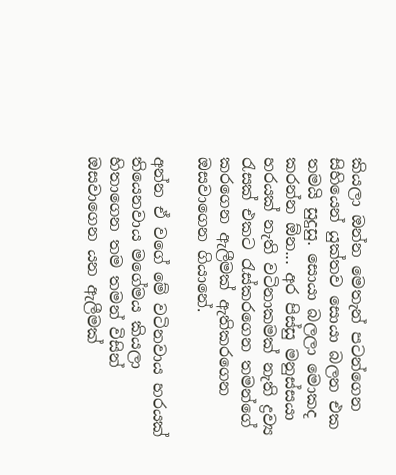කියලා ඔන්න මෙතැන් පටන්ගෙන සිහියෙන් යුක්තව සොයා බලන එක තමයි සුදුසු. සොයා බලලා මොකද කරන්න ඕන... අර පිස්සු මනුස්සයා හරයක් නැති වටිනාකමක් නැති ද්‍රව්‍ය රැසක් එකට රැස්කරගෙන තමන්ගේ කරගෙන ඇලීමක් ඇතිකරගෙන ඔසවාගෙන ගියානේ.

අන්න ඒ වගේ මේ වටිනවාය හරයක් තියෙනවාය මගේමය කියලා හිතාගෙන තම තමන් විසින් ඔසවාගෙන යන ඇලීමක්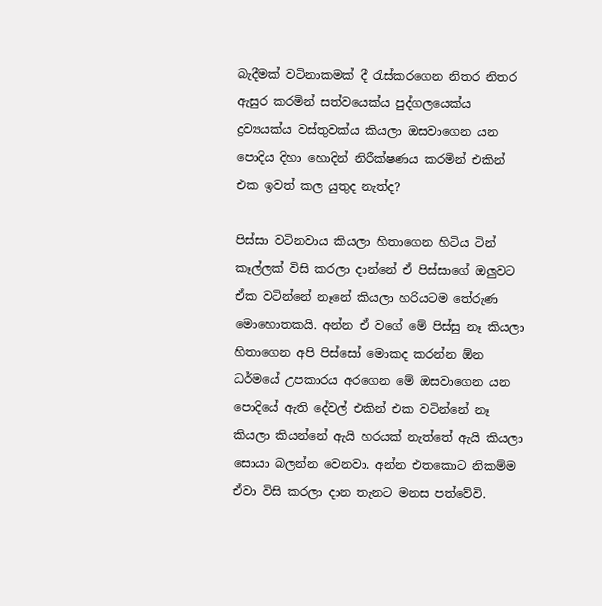බැදීමක් වටිනාකමක් දී රැස්කරගෙන නිතර නිතර ඇසුර කරමින් සත්වයෙක්ය පුද්ගලයෙක්ය ද්‍රව්‍යයක්ය වස්තුවක්ය කියලා ඔසවාගෙන යන පොදිය දිහා හොදින් නිරීක්ෂණය කරමින් එකින් එක ඉවත් කල යුතුද නැත්ද?

පිස්සා වටිනවාය කියලා හිතාගෙන හිටිය ටින් කෑල්ලක් විසි කරලා දාන්නේ ඒ පිස්සාගේ ඔලුවට ඒක වටින්නේ නෑනේ කියලා හරියටම තේරුණ මොහොතකයි. අන්න ඒ වගේ මේ පිස්සු නෑ කියලා හිතාගෙන අපි පිස්සෝ මොකද කරන්න ඕන ධර්මයේ උපකාරය අරගෙන මේ ඔසවාගෙන යන පොදියේ ඇති දේවල් එකින් එක වටින්නේ නෑ කියලා කියන්නේ ඇයි හරයක් නැත්තේ ඇයි කියලා සොයා බලන්න වෙනවා. අන්න එතකොට නිකම්ම ඒවා විසි කරලා දාන තැනට මනස පත්වේවි.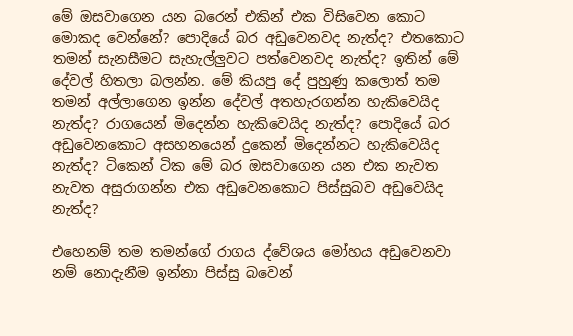මේ ඔසවාගෙන යන බරෙන් එකින් එක විසිවෙන කොට මොකද වෙන්නේ? පොදියේ බර අඩුවෙනවද නැත්ද? එතකොට තමන් සැනසීමට සැහැල්ලුවට පත්වෙනවද නැත්ද? ඉතින් මේ දේවල් හිතලා බලන්න. මේ කියපු දේ පුහුණු කලොත් තම තමන් අල්ලාගෙන ඉන්න දේවල් අතහැරගන්න හැකිවෙයිද නැත්ද? රාගයෙන් මිදෙන්න හැකිවෙයිද නැත්ද? පොදියේ බර අඩුවෙනකොට අසහනයෙන් දුකෙන් මිදෙන්නට හැකිවෙයිද නැත්ද? ටිකෙන් ටික මේ බර ඔසවාගෙන යන එක නැවත නැවත අසුරාගන්න එක අඩුවෙනකොට පිස්සුබව අඩුවෙයිද නැත්ද?

එහෙනම් තම තමන්ගේ රාගය ද්වේශය මෝහය අඩුවෙනවා නම් නොදැනීම ඉන්නා පිස්සු බවෙන්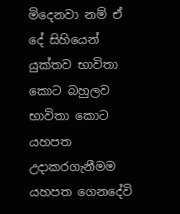මිදෙනවා නම් ඒ දේ සිහියෙන් යුක්තව භාවිතා කොට බහුලව භාවිතා කොට යහපත උදාකරගැනීමම යහපත ගෙනදේවි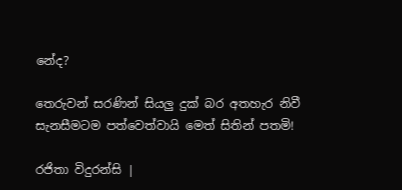නේද?

තෙරුවන් සරණින් සියලු දුක් බර අතහැර නිවී සැනසීමටම පත්වෙත්වායි මෙත් සිතින් පතමි!

රජිතා විදුරන්සි |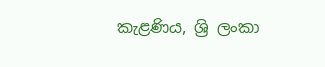කැළණිය, ශ්‍රි ලංකා